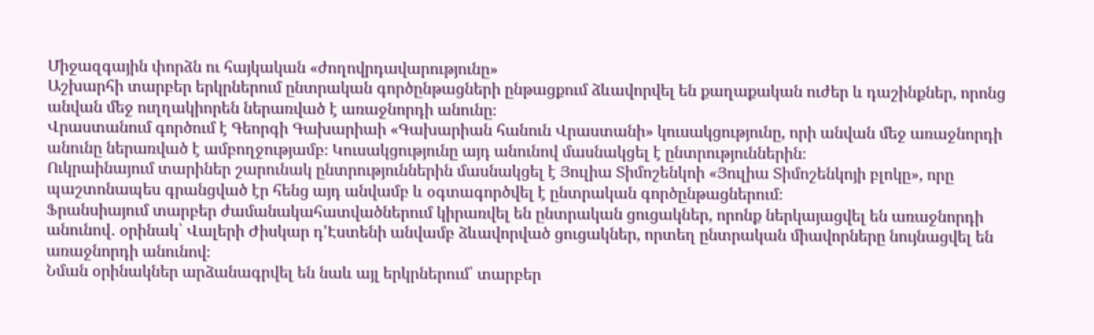Միջազգային փորձն ու հայկական «ժողովրդավարությունը»
Աշխարհի տարբեր երկրներում ընտրական գործընթացների ընթացքում ձևավորվել են քաղաքական ուժեր և դաշինքներ, որոնց անվան մեջ ուղղակիորեն ներառված է առաջնորդի անունը։
Վրաստանում գործում է Գեորգի Գախարիաի «Գախարիան հանուն Վրաստանի» կուսակցությունը, որի անվան մեջ առաջնորդի անունը ներառված է ամբողջությամբ։ Կուսակցությունը այդ անունով մասնակցել է ընտրություններին։
Ուկրաինայում տարիներ շարունակ ընտրություններին մասնակցել է Յուլիա Տիմոշենկոի «Յուլիա Տիմոշենկոյի բլոկը», որը պաշտոնապես գրանցված էր հենց այդ անվամբ և օգտագործվել է ընտրական գործընթացներում։
Ֆրանսիայում տարբեր ժամանակահատվածներում կիրառվել են ընտրական ցուցակներ, որոնք ներկայացվել են առաջնորդի անունով․ օրինակ՝ Վալերի Ժիսկար դ'Էստենի անվամբ ձևավորված ցուցակներ, որտեղ ընտրական միավորները նույնացվել են առաջնորդի անունով։
Նման օրինակներ արձանագրվել են նաև այլ երկրներում՝ տարբեր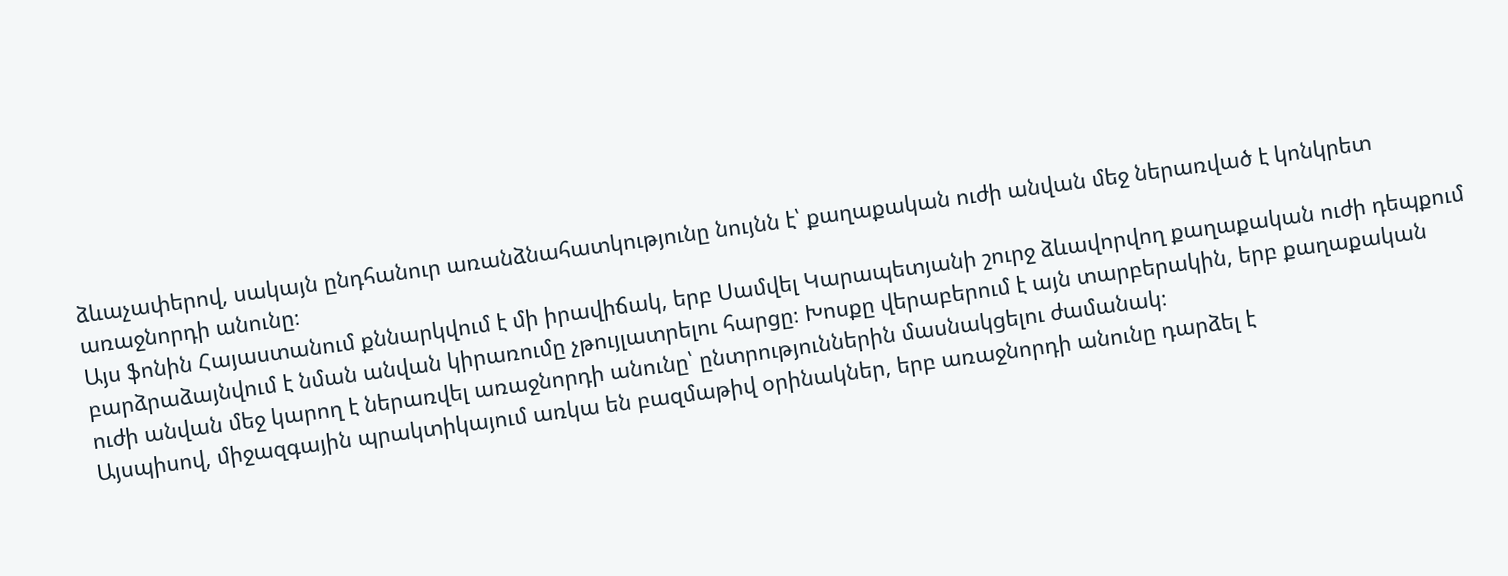ձևաչափերով, սակայն ընդհանուր առանձնահատկությունը նույնն է՝ քաղաքական ուժի անվան մեջ ներառված է կոնկրետ առաջնորդի անունը։
Այս ֆոնին Հայաստանում քննարկվում է մի իրավիճակ, երբ Սամվել Կարապետյանի շուրջ ձևավորվող քաղաքական ուժի դեպքում բարձրաձայնվում է նման անվան կիրառումը չթույլատրելու հարցը։ Խոսքը վերաբերում է այն տարբերակին, երբ քաղաքական ուժի անվան մեջ կարող է ներառվել առաջնորդի անունը՝ ընտրություններին մասնակցելու ժամանակ։
Այսպիսով, միջազգային պրակտիկայում առկա են բազմաթիվ օրինակներ, երբ առաջնորդի անունը դարձել է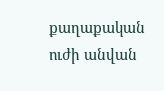քաղաքական ուժի անվան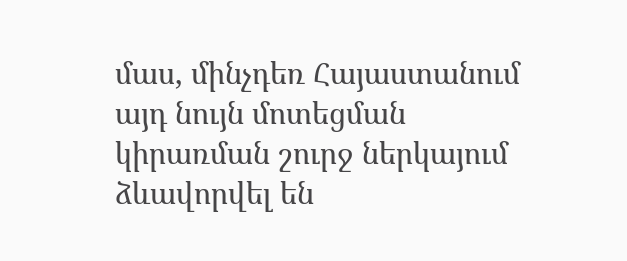մաս, մինչդեռ Հայաստանում այդ նույն մոտեցման կիրառման շուրջ ներկայում ձևավորվել են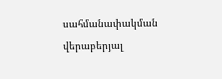սահմանափակման վերաբերյալ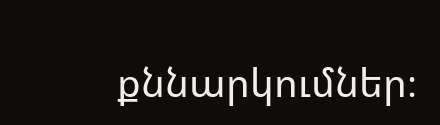քննարկումներ։